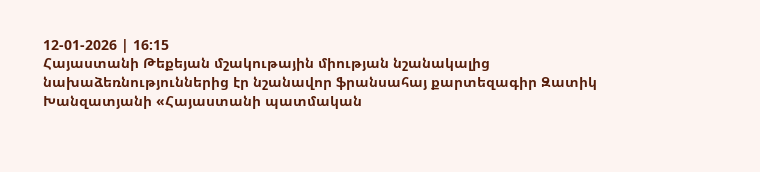12-01-2026 | 16:15
Հայաստանի Թեքեյան մշակութային միության նշանակալից նախաձեռնություններից էր նշանավոր ֆրանսահայ քարտեզագիր Զատիկ Խանզատյանի «Հայաստանի պատմական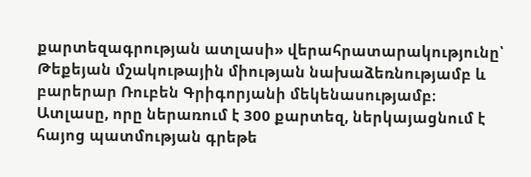քարտեզագրության ատլասի» վերահրատարակությունը՝ Թեքեյան մշակութային միության նախաձեռնությամբ և բարերար Ռուբեն Գրիգորյանի մեկենասությամբ։
Ատլասը, որը ներառում է 300 քարտեզ, ներկայացնում է հայոց պատմության գրեթե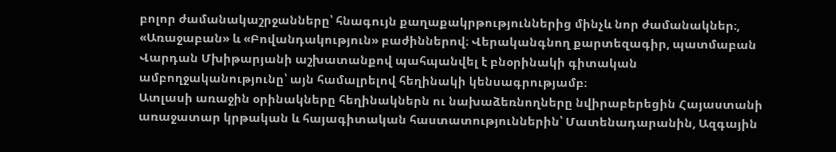բոլոր ժամանակաշրջանները՝ հնագույն քաղաքակրթություններից մինչև նոր ժամանակներ։, «Առաջաբան» և «Բովանդակություն» բաժիններով։ Վերականգնող քարտեզագիր, պատմաբան Վարդան Մխիթարյանի աշխատանքով պահպանվել է բնօրինակի գիտական ամբողջականությունը՝ այն համալրելով հեղինակի կենսագրությամբ։
Ատլասի առաջին օրինակները հեղինակներն ու նախաձեռնողները նվիրաբերեցին Հայաստանի առաջատար կրթական և հայագիտական հաստատություններին՝ Մատենադարանին, Ազգային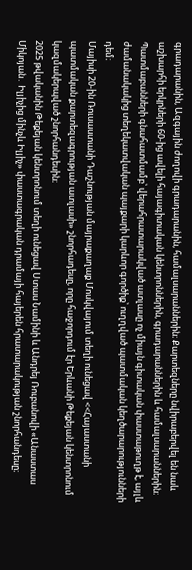գրադարանին, Ազգային ժողովի գրադարանին, համալսարաններին։ Քարտեզները նվիրաբերվել են նաև աշխարհի երկրների 60-ից ավելի հայագիտական կենտրոններին, գրադարաններին և համալսարաններին։
Պատմաբանների գնահատմամբ՝ վերահրատարակված ատլասը ոչ միայն գիտական փաստաթուղթ է, այլև ժամանակակից տեղեկատվական պայքարի կարևոր գործիք՝ ուղղված պատմական կեղծարարությունների դեմ։
Մայիսի 20-ին Ռուսաստանի Դաշնության մայրաքաղաք Մոսկվայում տեղի ունեցավ <<Հայաստանի պատմական քարտեզագրության ատլասի» շնորհադեսը, որը հաջորդում էր Երևանի Թեքեյան կենտրոնում կազմակերպված շնորհանդեսին։
2025 թվականին Թեքեյան կենտրոնում տեղի ունեցավ Ստաս Նամինի և Անդրեյ Ռուբանովի «Անաստաս Միկոյան․ Իլյիչից մինչև Իլյիչ» փաստագրական դրամայի հայերեն հրատարակության շնորհանդեսը։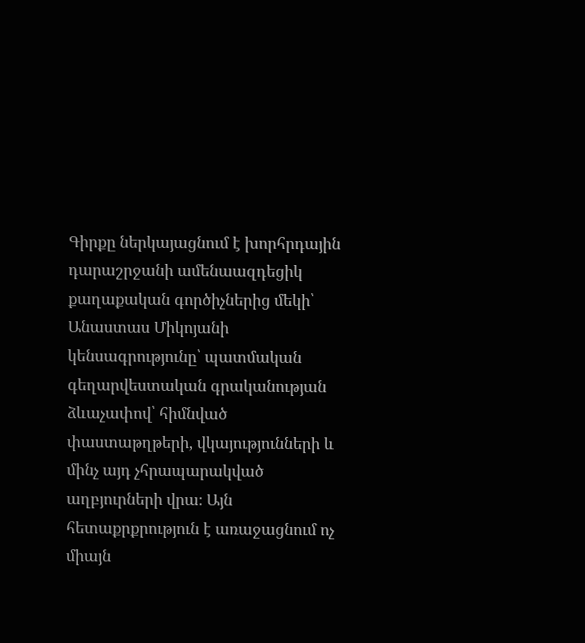Գիրքը ներկայացնում է խորհրդային դարաշրջանի ամենաազդեցիկ քաղաքական գործիչներից մեկի՝ Անաստաս Միկոյանի կենսագրությունը՝ պատմական գեղարվեստական գրականության ձևաչափով՝ հիմնված փաստաթղթերի, վկայությունների և մինչ այդ չհրապարակված աղբյուրների վրա։ Այն հետաքրքրություն է առաջացնում ոչ միայն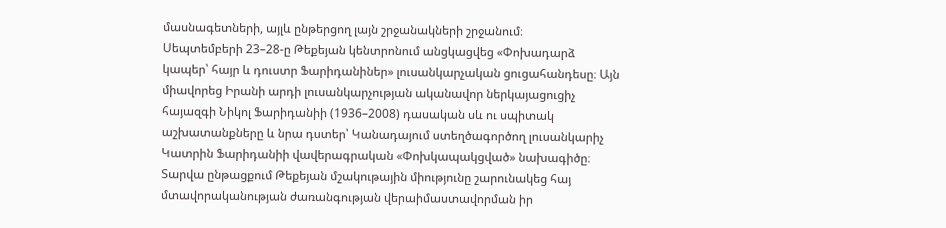մասնագետների, այլև ընթերցող լայն շրջանակների շրջանում։
Սեպտեմբերի 23–28-ը Թեքեյան կենտրոնում անցկացվեց «Փոխադարձ կապեր՝ հայր և դուստր Ֆարիդանիներ» լուսանկարչական ցուցահանդեսը։ Այն միավորեց Իրանի արդի լուսանկարչության ականավոր ներկայացուցիչ հայազգի Նիկոլ Ֆարիդանիի (1936–2008) դասական սև ու սպիտակ աշխատանքները և նրա դստեր՝ Կանադայում ստեղծագործող լուսանկարիչ Կատրին Ֆարիդանիի վավերագրական «Փոխկապակցված» նախագիծը։
Տարվա ընթացքում Թեքեյան մշակութային միությունը շարունակեց հայ մտավորականության ժառանգության վերաիմաստավորման իր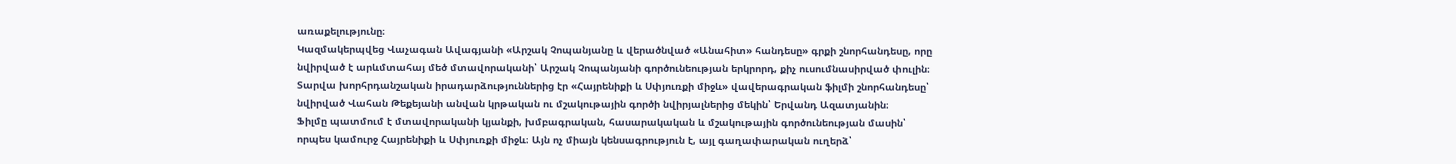առաքելությունը։
Կազմակերպվեց Վաչագան Ավագյանի «Արշակ Չոպանյանը և վերածնված «Անահիտ» հանդեսը» գրքի շնորհանդեսը, որը նվիրված է արևմտահայ մեծ մտավորականի՝ Արշակ Չոպանյանի գործունեության երկրորդ, քիչ ուսումնասիրված փուլին։
Տարվա խորհրդանշական իրադարձություններից էր «Հայրենիքի և Սփյուռքի միջև» վավերագրական ֆիլմի շնորհանդեսը՝ նվիրված Վահան Թեքեյանի անվան կրթական ու մշակութային գործի նվիրյալներից մեկին՝ Երվանդ Ազատյանին։
Ֆիլմը պատմում է մտավորականի կյանքի, խմբագրական, հասարակական և մշակութային գործունեության մասին՝ որպես կամուրջ Հայրենիքի և Սփյուռքի միջև։ Այն ոչ միայն կենսագրություն է, այլ գաղափարական ուղերձ՝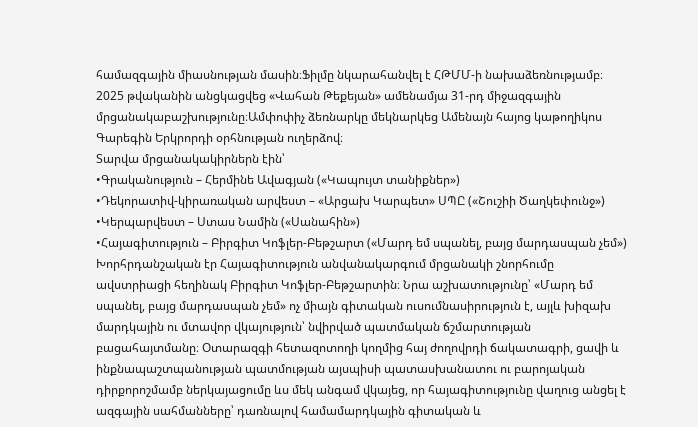համազգային միասնության մասին։Ֆիլմը նկարահանվել է ՀԹՄՄ-ի նախաձեռնությամբ։
2025 թվականին անցկացվեց «Վահան Թեքեյան» ամենամյա 31-րդ միջազգային մրցանակաբաշխությունը։Ամփոփիչ ձեռնարկը մեկնարկեց Ամենայն հայոց կաթողիկոս Գարեգին Երկրորդի օրհնության ուղերձով։
Տարվա մրցանակակիրներն էին՝
•Գրականություն – Հերմինե Ավագյան («Կապույտ տանիքներ»)
•Դեկորատիվ-կիրառական արվեստ – «Արցախ Կարպետ» ՍՊԸ («Շուշիի Ծաղկեփունջ»)
•Կերպարվեստ – Ստաս Նամին («Սանահին»)
•Հայագիտություն – Բիրգիտ Կոֆլեր-Բեթշարտ («Մարդ եմ սպանել, բայց մարդասպան չեմ»)
Խորհրդանշական էր Հայագիտություն անվանակարգում մրցանակի շնորհումը ավստրիացի հեղինակ Բիրգիտ Կոֆլեր-Բեթշարտին։ Նրա աշխատությունը՝ «Մարդ եմ սպանել, բայց մարդասպան չեմ» ոչ միայն գիտական ուսումնասիրություն է, այլև խիզախ մարդկային ու մտավոր վկայություն՝ նվիրված պատմական ճշմարտության բացահայտմանը։ Օտարազգի հետազոտողի կողմից հայ ժողովրդի ճակատագրի, ցավի և ինքնապաշտպանության պատմության այսպիսի պատասխանատու ու բարոյական դիրքորոշմամբ ներկայացումը ևս մեկ անգամ վկայեց, որ հայագիտությունը վաղուց անցել է ազգային սահմանները՝ դառնալով համամարդկային գիտական և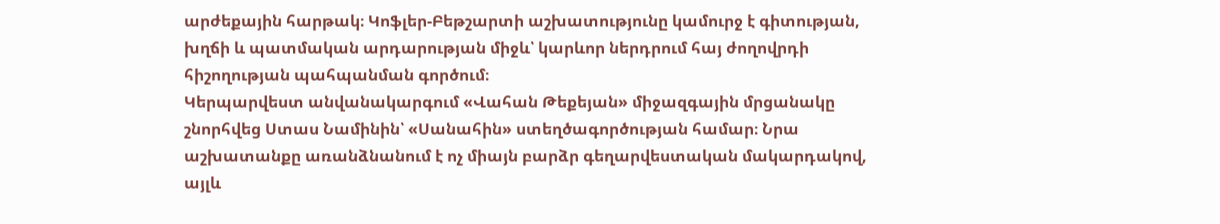արժեքային հարթակ։ Կոֆլեր-Բեթշարտի աշխատությունը կամուրջ է գիտության, խղճի և պատմական արդարության միջև՝ կարևոր ներդրում հայ ժողովրդի հիշողության պահպանման գործում։
Կերպարվեստ անվանակարգում «Վահան Թեքեյան» միջազգային մրցանակը շնորհվեց Ստաս Նամինին՝ «Սանահին» ստեղծագործության համար։ Նրա աշխատանքը առանձնանում է ոչ միայն բարձր գեղարվեստական մակարդակով, այլև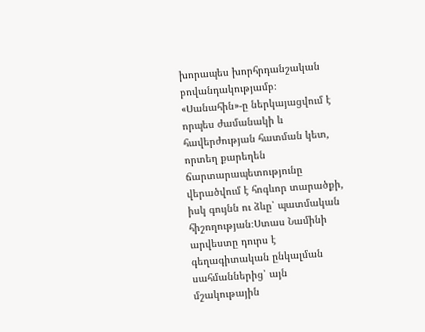խորապես խորհրդանշական բովանդակությամբ։ «Սանահին»-ը ներկայացվում է որպես ժամանակի և հավերժության հատման կետ, որտեղ քարեղեն ճարտարապետությունը վերածվում է հոգևոր տարածքի, իսկ գույնն ու ձևը՝ պատմական հիշողության։Ստաս Նամինի արվեստը դուրս է գեղագիտական ընկալման սահմաններից՝ այն մշակութային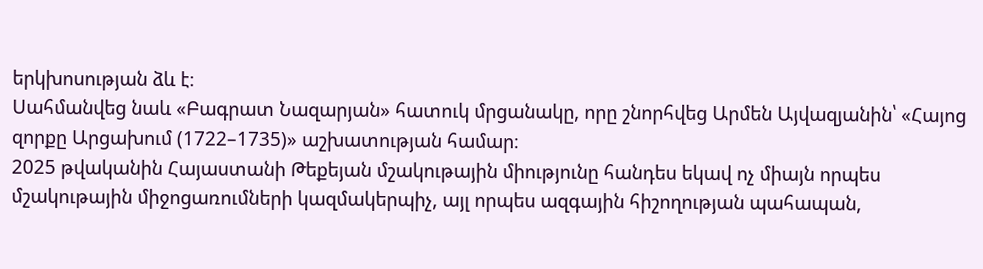երկխոսության ձև է։
Սահմանվեց նաև «Բագրատ Նազարյան» հատուկ մրցանակը, որը շնորհվեց Արմեն Այվազյանին՝ «Հայոց զորքը Արցախում (1722–1735)» աշխատության համար։
2025 թվականին Հայաստանի Թեքեյան մշակութային միությունը հանդես եկավ ոչ միայն որպես մշակութային միջոցառումների կազմակերպիչ, այլ որպես ազգային հիշողության պահապան,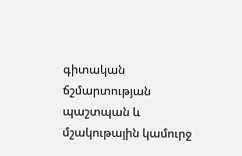գիտական ճշմարտության պաշտպան և մշակութային կամուրջ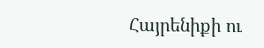Հայրենիքի ու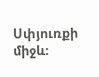Սփյուռքի միջև։